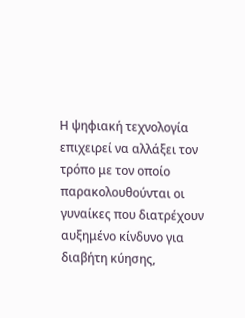Η ψηφιακή τεχνολογία επιχειρεί να αλλάξει τον τρόπο με τον οποίο παρακολουθούνται οι γυναίκες που διατρέχουν αυξημένο κίνδυνο για διαβήτη κύησης,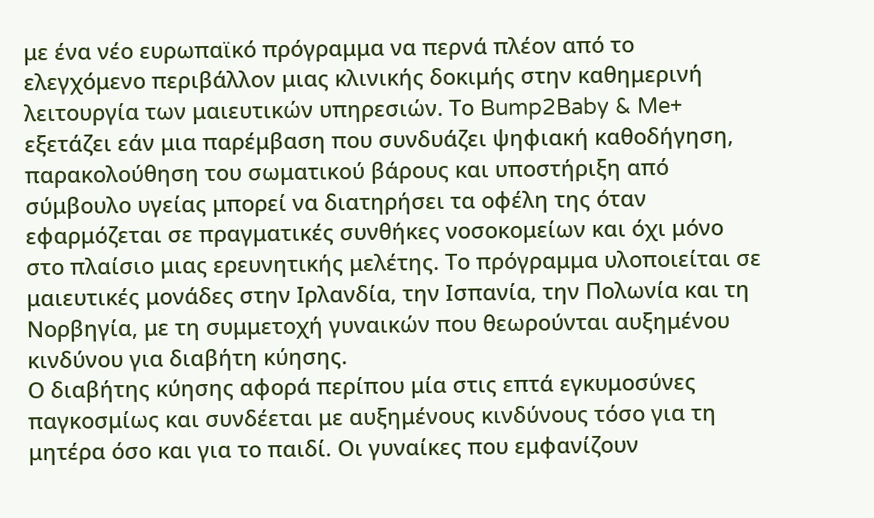με ένα νέο ευρωπαϊκό πρόγραμμα να περνά πλέον από το ελεγχόμενο περιβάλλον μιας κλινικής δοκιμής στην καθημερινή λειτουργία των μαιευτικών υπηρεσιών. Το Bump2Baby & Me+ εξετάζει εάν μια παρέμβαση που συνδυάζει ψηφιακή καθοδήγηση, παρακολούθηση του σωματικού βάρους και υποστήριξη από σύμβουλο υγείας μπορεί να διατηρήσει τα οφέλη της όταν εφαρμόζεται σε πραγματικές συνθήκες νοσοκομείων και όχι μόνο στο πλαίσιο μιας ερευνητικής μελέτης. Το πρόγραμμα υλοποιείται σε μαιευτικές μονάδες στην Ιρλανδία, την Ισπανία, την Πολωνία και τη Νορβηγία, με τη συμμετοχή γυναικών που θεωρούνται αυξημένου κινδύνου για διαβήτη κύησης.
Ο διαβήτης κύησης αφορά περίπου μία στις επτά εγκυμοσύνες παγκοσμίως και συνδέεται με αυξημένους κινδύνους τόσο για τη μητέρα όσο και για το παιδί. Οι γυναίκες που εμφανίζουν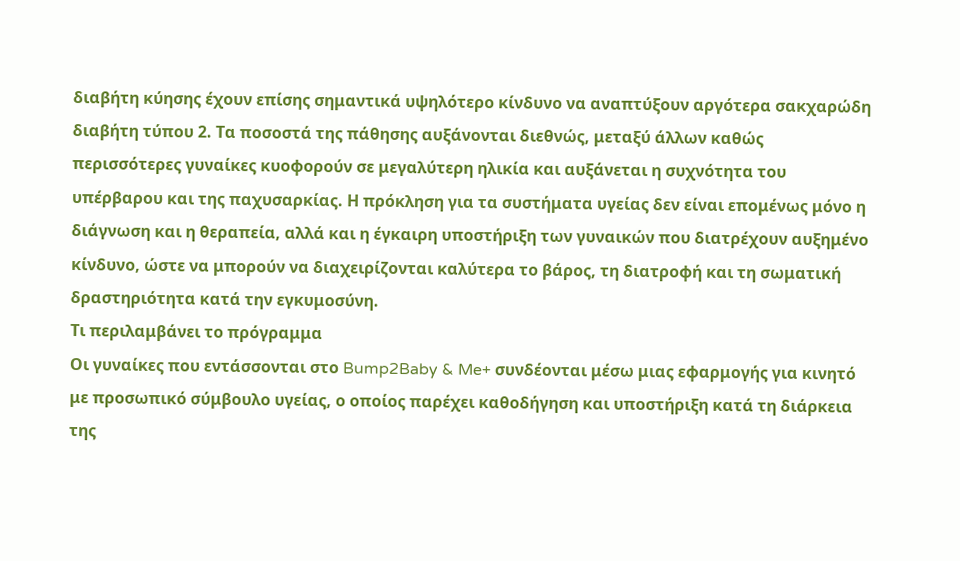διαβήτη κύησης έχουν επίσης σημαντικά υψηλότερο κίνδυνο να αναπτύξουν αργότερα σακχαρώδη διαβήτη τύπου 2. Τα ποσοστά της πάθησης αυξάνονται διεθνώς, μεταξύ άλλων καθώς περισσότερες γυναίκες κυοφορούν σε μεγαλύτερη ηλικία και αυξάνεται η συχνότητα του υπέρβαρου και της παχυσαρκίας. Η πρόκληση για τα συστήματα υγείας δεν είναι επομένως μόνο η διάγνωση και η θεραπεία, αλλά και η έγκαιρη υποστήριξη των γυναικών που διατρέχουν αυξημένο κίνδυνο, ώστε να μπορούν να διαχειρίζονται καλύτερα το βάρος, τη διατροφή και τη σωματική δραστηριότητα κατά την εγκυμοσύνη.
Τι περιλαμβάνει το πρόγραμμα
Οι γυναίκες που εντάσσονται στο Bump2Baby & Me+ συνδέονται μέσω μιας εφαρμογής για κινητό με προσωπικό σύμβουλο υγείας, ο οποίος παρέχει καθοδήγηση και υποστήριξη κατά τη διάρκεια της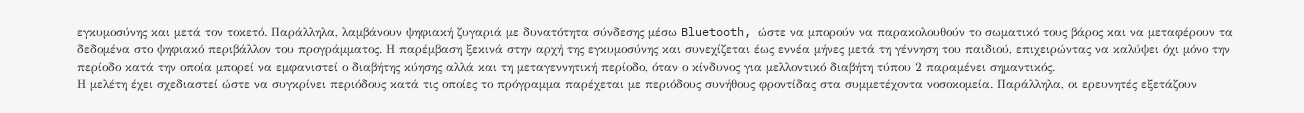εγκυμοσύνης και μετά τον τοκετό. Παράλληλα, λαμβάνουν ψηφιακή ζυγαριά με δυνατότητα σύνδεσης μέσω Bluetooth, ώστε να μπορούν να παρακολουθούν το σωματικό τους βάρος και να μεταφέρουν τα δεδομένα στο ψηφιακό περιβάλλον του προγράμματος. Η παρέμβαση ξεκινά στην αρχή της εγκυμοσύνης και συνεχίζεται έως εννέα μήνες μετά τη γέννηση του παιδιού, επιχειρώντας να καλύψει όχι μόνο την περίοδο κατά την οποία μπορεί να εμφανιστεί ο διαβήτης κύησης αλλά και τη μεταγεννητική περίοδο, όταν ο κίνδυνος για μελλοντικό διαβήτη τύπου 2 παραμένει σημαντικός.
Η μελέτη έχει σχεδιαστεί ώστε να συγκρίνει περιόδους κατά τις οποίες το πρόγραμμα παρέχεται με περιόδους συνήθους φροντίδας στα συμμετέχοντα νοσοκομεία. Παράλληλα, οι ερευνητές εξετάζουν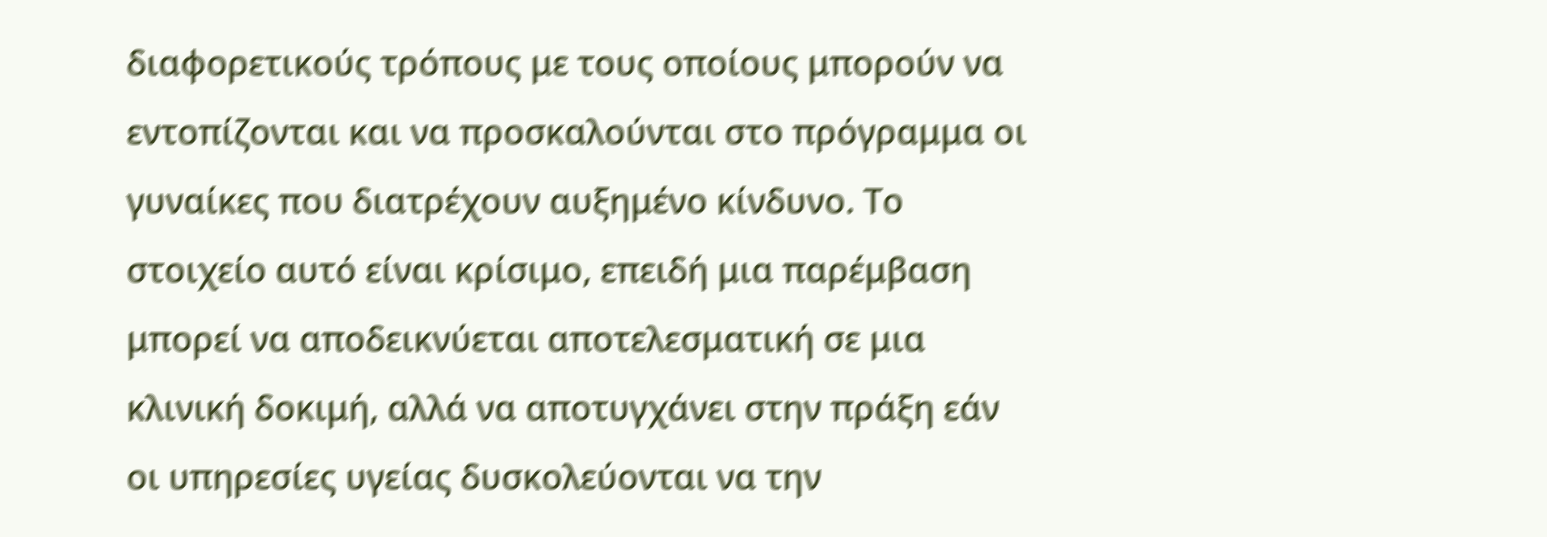διαφορετικούς τρόπους με τους οποίους μπορούν να εντοπίζονται και να προσκαλούνται στο πρόγραμμα οι γυναίκες που διατρέχουν αυξημένο κίνδυνο. Το στοιχείο αυτό είναι κρίσιμο, επειδή μια παρέμβαση μπορεί να αποδεικνύεται αποτελεσματική σε μια κλινική δοκιμή, αλλά να αποτυγχάνει στην πράξη εάν οι υπηρεσίες υγείας δυσκολεύονται να την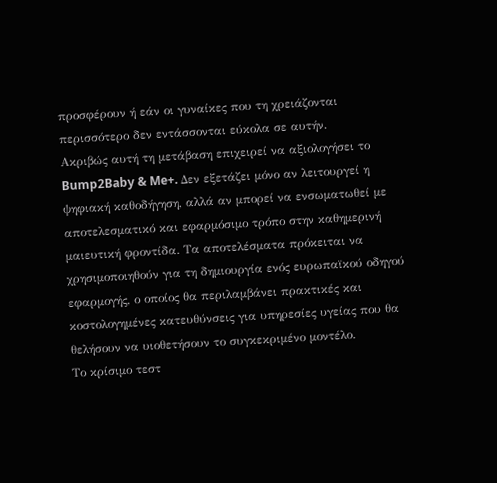προσφέρουν ή εάν οι γυναίκες που τη χρειάζονται περισσότερο δεν εντάσσονται εύκολα σε αυτήν.
Ακριβώς αυτή τη μετάβαση επιχειρεί να αξιολογήσει το Bump2Baby & Me+. Δεν εξετάζει μόνο αν λειτουργεί η ψηφιακή καθοδήγηση, αλλά αν μπορεί να ενσωματωθεί με αποτελεσματικό και εφαρμόσιμο τρόπο στην καθημερινή μαιευτική φροντίδα. Τα αποτελέσματα πρόκειται να χρησιμοποιηθούν για τη δημιουργία ενός ευρωπαϊκού οδηγού εφαρμογής, ο οποίος θα περιλαμβάνει πρακτικές και κοστολογημένες κατευθύνσεις για υπηρεσίες υγείας που θα θελήσουν να υιοθετήσουν το συγκεκριμένο μοντέλο.
Το κρίσιμο τεστ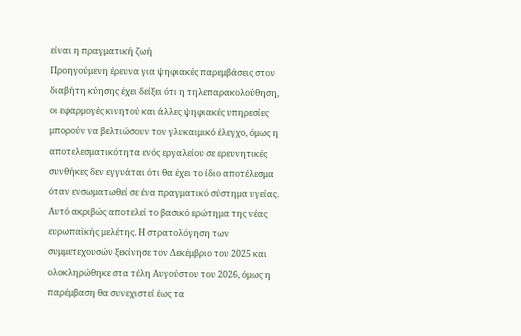είναι η πραγματική ζωή
Προηγούμενη έρευνα για ψηφιακές παρεμβάσεις στον διαβήτη κύησης έχει δείξει ότι η τηλεπαρακολούθηση, οι εφαρμογές κινητού και άλλες ψηφιακές υπηρεσίες μπορούν να βελτιώσουν τον γλυκαιμικό έλεγχο, όμως η αποτελεσματικότητα ενός εργαλείου σε ερευνητικές συνθήκες δεν εγγυάται ότι θα έχει το ίδιο αποτέλεσμα όταν ενσωματωθεί σε ένα πραγματικό σύστημα υγείας. Αυτό ακριβώς αποτελεί το βασικό ερώτημα της νέας ευρωπαϊκής μελέτης. Η στρατολόγηση των συμμετεχουσών ξεκίνησε τον Δεκέμβριο του 2025 και ολοκληρώθηκε στα τέλη Αυγούστου του 2026, όμως η παρέμβαση θα συνεχιστεί έως τα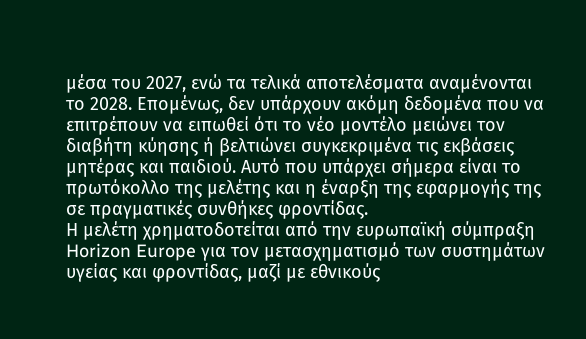μέσα του 2027, ενώ τα τελικά αποτελέσματα αναμένονται το 2028. Επομένως, δεν υπάρχουν ακόμη δεδομένα που να επιτρέπουν να ειπωθεί ότι το νέο μοντέλο μειώνει τον διαβήτη κύησης ή βελτιώνει συγκεκριμένα τις εκβάσεις μητέρας και παιδιού. Αυτό που υπάρχει σήμερα είναι το πρωτόκολλο της μελέτης και η έναρξη της εφαρμογής της σε πραγματικές συνθήκες φροντίδας.
Η μελέτη χρηματοδοτείται από την ευρωπαϊκή σύμπραξη Horizon Europe για τον μετασχηματισμό των συστημάτων υγείας και φροντίδας, μαζί με εθνικούς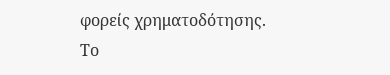φορείς χρηματοδότησης. Το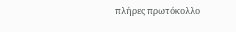πλήρες πρωτόκολλο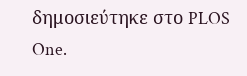δημοσιεύτηκε στο PLOS One.